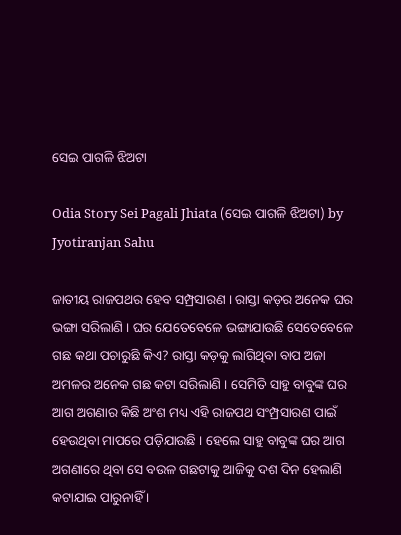ସେଇ ପାଗଳି ଝିଅଟା

Odia Story Sei Pagali Jhiata (ସେଇ ପାଗଳି ଝିଅଟା) by Jyotiranjan Sahu

ଜାତୀୟ ରାଜପଥର ହେବ ସମ୍ପ୍ରସାରଣ । ରାସ୍ତା କଡ଼ର ଅନେକ ଘର ଭଙ୍ଗା ସରିଲାଣି । ଘର ଯେତେବେଳେ ଭଙ୍ଗାଯାଉଛି ସେତେବେଳେ ଗଛ କଥା ପଚାରୁଛି କିଏ? ରାସ୍ତା କଡ଼କୁ ଲାଗିଥିବା ବାପ ଅଜା ଅମଳର ଅନେକ ଗଛ କଟା ସରିଲାଣି । ସେମିତି ସାହୁ ବାବୁଙ୍କ ଘର ଆଗ ଅଗଣାର କିଛି ଅଂଶ ମଧ୍ୟ ଏହି ରାଜପଥ ସଂମ୍ପ୍ରସାରଣ ପାଇଁ ହେଉଥିବା ମାପରେ ପଡ଼ିଯାଉଛି । ହେଲେ ସାହୁ ବାବୁଙ୍କ ଘର ଆଗ ଅଗଣାରେ ଥିବା ସେ ବଉଳ ଗଛଟାକୁ ଆଜିକୁ ଦଶ ଦିନ ହେଲାଣି କଟାଯାଇ ପାରୁନାହିଁ ।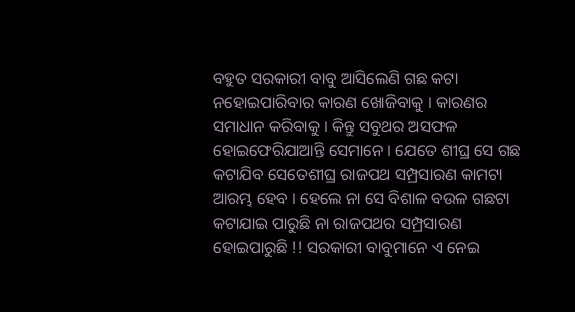ବହୁତ ସରକାରୀ ବାବୁ ଆସିଲେଣି ଗଛ କଟା ନହୋଇପାରିବାର କାରଣ ଖୋଜିବାକୁ । କାରଣର ସମାଧାନ କରିବାକୁ । କିନ୍ତୁ ସବୁଥର ଅସଫଳ ହୋଇଫେରିଯାଆନ୍ତି ସେମାନେ । ଯେତେ ଶୀଘ୍ର ସେ ଗଛ କଟାଯିବ ସେତେଶୀଘ୍ର ରାଜପଥ ସମ୍ପ୍ରସାରଣ କାମଟା ଆରମ୍ଭ ହେବ । ହେଲେ ନା ସେ ବିଶାଳ ବଉଳ ଗଛଟା କଟାଯାଇ ପାରୁଛି ନା ରାଜପଥର ସମ୍ପ୍ରସାରଣ ହୋଇପାରୁଛି !! ସରକାରୀ ବାବୁମାନେ ଏ ନେଇ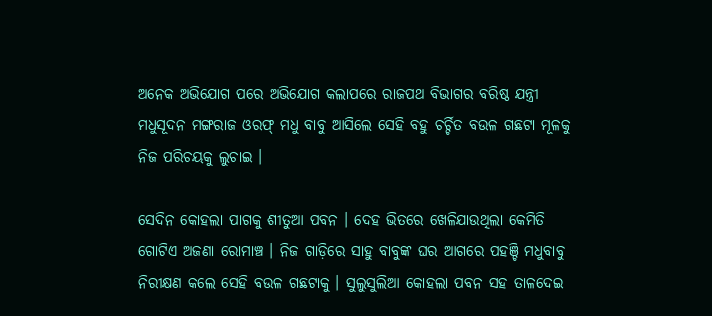ଅନେକ ଅଭିଯୋଗ ପରେ ଅଭିଯୋଗ କଲାପରେ ରାଜପଥ ବିଭାଗର ବରିଷ୍ଠ ଯନ୍ତ୍ରୀ ମଧୁସୂଦନ ମଙ୍ଗରାଜ ଓରଫ୍ ମଧୁ ବାବୁ ଆସିଲେ ସେହି ବହୁ ଚର୍ଚ୍ଚିତ ବଉଳ ଗଛଟା ମୂଳକୁ ନିଜ ପରିଚୟକୁ ଲୁଚାଇ ।

ସେଦିନ କୋହଲା ପାଗକୁ ଶୀତୁଆ ପବନ । ଦେହ ଭିତରେ ଖେଳିଯାଉଥିଲା କେମିତି ଗୋଟିଏ ଅଜଣା ରୋମାଞ୍ଚ । ନିଜ ଗାଡ଼ିରେ ସାହୁ ବାବୁଙ୍କ ଘର ଆଗରେ ପହଞ୍ଚି ମଧୁବାବୁ ନିରୀକ୍ଷଣ କଲେ ସେହି ବଉଳ ଗଛଟାକୁ । ସୁଲୁସୁଲିଆ କୋହଲା ପବନ ସହ ତାଳଦେଇ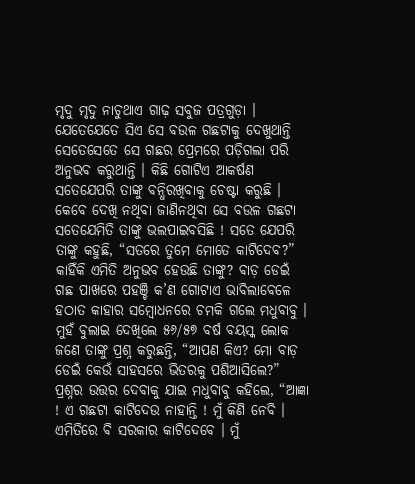ମୃଦୁ ମୃଦୁ ନାଚୁଥାଏ ଗାଢ଼ ସବୁଜ ପତ୍ରଗୁଡ଼ା । ଯେତେଯେତେ ସିଏ ସେ ବଉଳ ଗଛଟାକୁ ଦେଖୁଥାନ୍ତି ସେତେସେତେ ସେ ଗଛର ପ୍ରେମରେ ପଡ଼ିଗଲା ପରି ଅନୁଭବ କରୁଥାନ୍ତି । କିଛି ଗୋଟିଏ ଆକର୍ଷଣ ସତେଯେପରି ତାଙ୍କୁ ବନ୍ଧିରଖିବାକୁ ଚେଷ୍ଟା କରୁଛି । କେବେ ଦେଖି ନଥିବା ଜାଣିନଥିବା ସେ ବଉଳ ଗଛଟା ସତେଯେମିତି ତାଙ୍କୁ ଭଲପାଇବସିଛି ! ସତେ ଯେପରି ତାଙ୍କୁ କହୁଛି, “ସତରେ ତୁମେ ମୋତେ କାଟିଦେବ?” କାହିଁକି ଏମିତି ଅନୁଭବ ହେଉଛି ତାଙ୍କୁ? ବାଡ଼ ଡେଇଁ ଗଛ ପାଖରେ ପହଞ୍ଚି କ’ଣ ଗୋଟାଏ ଭାବିଲାବେଳେ ହଠାତ କାହାର ସମ୍ବୋଧନରେ ଚମକି ଗଲେ ମଧୁବାବୁ । ମୁହଁ ବୁଲାଇ ଦେଖିଲେ ୫୬/୫୭ ବର୍ଷ ବୟସ୍କ ଲୋକ ଜଣେ ତାଙ୍କୁ ପ୍ରଶ୍ନ କରୁଛନ୍ତି, “ଆପଣ କିଏ? ମୋ ବାଡ଼ ଡେଇଁ କେଉଁ ସାହସରେ ଭିତରକୁ ପଶିଆସିଲେ?” ପ୍ରଶ୍ନର ଉତ୍ତର ଦେବାକୁ ଯାଇ ମଧୁବାବୁ କହିଲେ, “ଆଜ୍ଞା ! ଏ ଗଛଟା କାଟିଦେଉ ନାହାନ୍ତି ! ମୁଁ କିଣି ନେବି । ଏମିତିରେ ବି ସରକାର କାଟିଦେବେ । ମୁଁ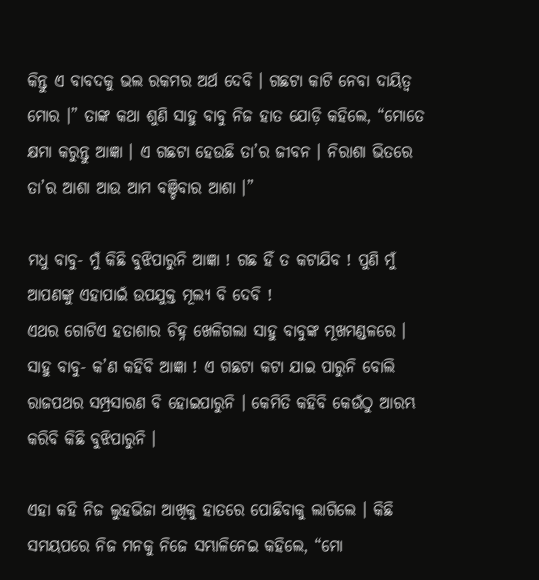କିନ୍ତୁ ଏ ବାବଦକୁ ଭଲ ରକମର ଅର୍ଥ ଦେବି । ଗଛଟା କାଟି ନେବା ଦାୟିତ୍ୱ ମୋର ।” ତାଙ୍କ କଥା ଶୁଣି ସାହୁ ବାବୁ ନିଜ ହାତ ଯୋଡ଼ି କହିଲେ, “ମୋତେ କ୍ଷମା କରୁନ୍ତୁ ଆଜ୍ଞା । ଏ ଗଛଟା ହେଉଛି ତା’ର ଜୀବନ । ନିରାଶା ଭିତରେ ତା’ର ଆଶା ଆଉ ଆମ ବଞ୍ଚିବାର ଆଶା ।”

ମଧୁ ବାବୁ- ମୁଁ କିଛି ବୁଝିପାରୁନି ଆଜ୍ଞା ! ଗଛ ହିଁ ତ କଟାଯିବ ! ପୁଣି ମୁଁ ଆପଣଙ୍କୁ ଏହାପାଇଁ ଉପଯୁକ୍ତ ମୂଲ୍ୟ ବି ଦେବି !
ଏଥର ଗୋଟିଏ ହତାଶାର ଚିହ୍ନ ଖେଳିଗଲା ସାହୁ ବାବୁଙ୍କ ମୂଖମଣ୍ଡଳରେ ।
ସାହୁ ବାବୁ- କ’ଣ କହିବି ଆଜ୍ଞା ! ଏ ଗଛଟା କଟା ଯାଇ ପାରୁନି ବୋଲି ରାଜପଥର ସମ୍ପ୍ରସାରଣ ବି ହୋଇପାରୁନି । କେମିତି କହିବି କେଉଁଠୁ ଆରମ୍ଭ କରିବି କିଛି ବୁଝିପାରୁନି ।

ଏହା କହି ନିଜ ଲୁହଭିଜା ଆଖିକୁ ହାତରେ ପୋଛିବାକୁ ଲାଗିଲେ । କିଛି ସମୟପରେ ନିଜ ମନକୁ ନିଜେ ସମ୍ଭାଳିନେଇ କହିଲେ, “ମୋ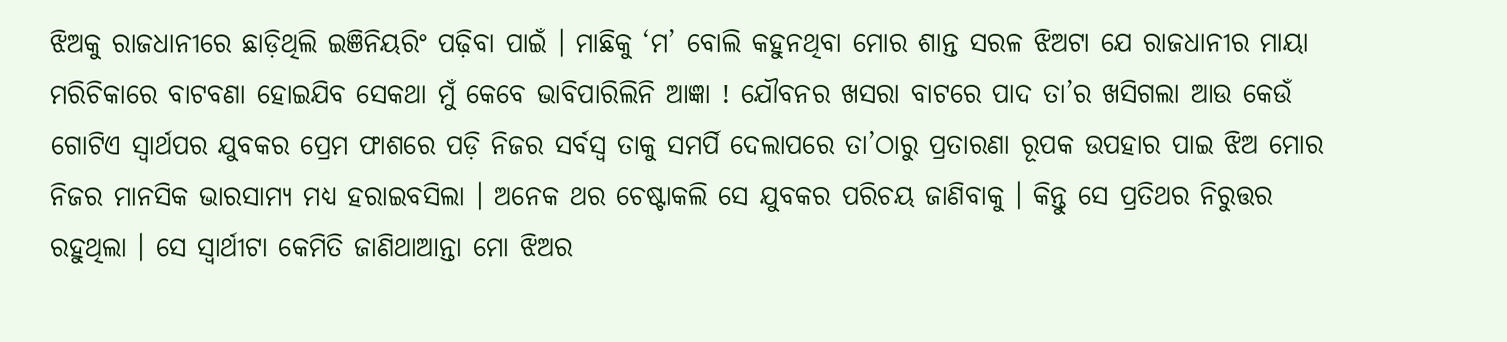ଝିଅକୁ ରାଜଧାନୀରେ ଛାଡ଼ିଥିଲି ଇଞିନିୟରିଂ ପଢ଼ିବା ପାଇଁ । ମାଛିକୁ ‘ମ’ ବୋଲି କହୁନଥିବା ମୋର ଶାନ୍ତ ସରଳ ଝିଅଟା ଯେ ରାଜଧାନୀର ମାୟା ମରିଚିକାରେ ବାଟବଣା ହୋଇଯିବ ସେକଥା ମୁଁ କେବେ ଭାବିପାରିଲିନି ଆଜ୍ଞା ! ଯୌବନର ଖସରା ବାଟରେ ପାଦ ତା’ର ଖସିଗଲା ଆଉ କେଉଁ ଗୋଟିଏ ସ୍ୱାର୍ଥପର ଯୁବକର ପ୍ରେମ ଫାଶରେ ପଡ଼ି ନିଜର ସର୍ବସ୍ୱ ତାକୁ ସମର୍ପି ଦେଲାପରେ ତା’ଠାରୁ ପ୍ରତାରଣା ରୂପକ ଉପହାର ପାଇ ଝିଅ ମୋର ନିଜର ମାନସିକ ଭାରସାମ୍ୟ ମଧ୍ୟ ହରାଇବସିଲା । ଅନେକ ଥର ଚେଷ୍ଟାକଲି ସେ ଯୁବକର ପରିଚୟ ଜାଣିବାକୁ । କିନ୍ତୁ ସେ ପ୍ରତିଥର ନିରୁତ୍ତର ରହୁଥିଲା । ସେ ସ୍ୱାର୍ଥୀଟା କେମିତି ଜାଣିଥାଆନ୍ତା ମୋ ଝିଅର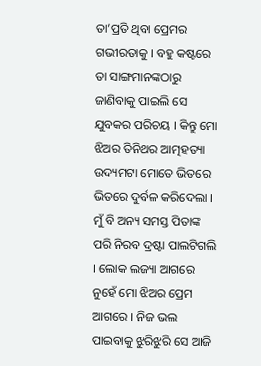ତା’ପ୍ରତି ଥିବା ପ୍ରେମର ଗଭୀରତାକୁ । ବହୁ କଷ୍ଟରେ ତା ସାଙ୍ଗମାନଙ୍କଠାରୁ ଜାଣିବାକୁ ପାଇଲି ସେ ଯୁବକର ପରିଚୟ । କିନ୍ତୁ ମୋ ଝିଅର ତିନିଥର ଆତ୍ମହତ୍ୟା ଉଦ୍ୟମଟା ମୋତେ ଭିତରେ ଭିତରେ ଦୁର୍ବଳ କରିଦେଲା । ମୁଁ ବି ଅନ୍ୟ ସମସ୍ତ ପିତାଙ୍କ ପରି ନିରବ ଦ୍ରଷ୍ଟା ପାଲଟିଗଲି । ଲୋକ ଲଜ୍ୟା ଆଗରେ ନୁହେଁ ମୋ ଝିଅର ପ୍ରେମ ଆଗରେ । ନିଜ ଭଲ ପାଇବାକୁ ଝୁରିଝୁରି ସେ ଆଜି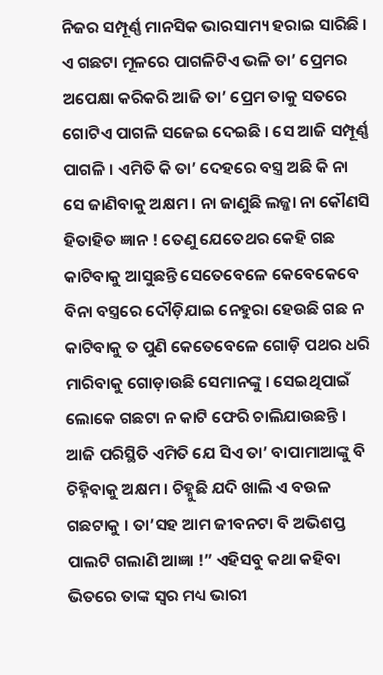ନିଜର ସମ୍ପୂର୍ଣ୍ଣ ମାନସିକ ଭାରସାମ୍ୟ ହରାଇ ସାରିଛି । ଏ ଗଛଟା ମୂଳରେ ପାଗଳିଟିଏ ଭଳି ତା’ ପ୍ରେମର ଅପେକ୍ଷା କରିକରି ଆଜି ତା’ ପ୍ରେମ ତାକୁ ସତରେ ଗୋଟିଏ ପାଗଳି ସଜେଇ ଦେଇଛି । ସେ ଆଜି ସମ୍ପୂର୍ଣ୍ଣ ପାଗଳି । ଏମିତି କି ତା’ ଦେହରେ ବସ୍ତ୍ର ଅଛି କି ନା ସେ ଜାଣିବାକୁ ଅକ୍ଷମ । ନା ଜାଣୁଛି ଲଜ୍ଜା ନା କୌଣସି ହିତାହିତ ଜ୍ଞାନ ! ତେଣୁ ଯେତେଥର କେହି ଗଛ କାଟିବାକୁ ଆସୁଛନ୍ତି ସେତେବେଳେ କେବେକେବେ ବିନା ବସ୍ତ୍ରରେ ଦୌଡ଼ିଯାଇ ନେହୁରା ହେଉଛି ଗଛ ନ କାଟିବାକୁ ତ ପୁଣି କେତେବେଳେ ଗୋଡ଼ି ପଥର ଧରି ମାରିବାକୁ ଗୋଡ଼ାଉଛି ସେମାନଙ୍କୁ । ସେଇଥିପାଇଁ ଲୋକେ ଗଛଟା ନ କାଟି ଫେରି ଚାଲିଯାଉଛନ୍ତି । ଆଜି ପରିସ୍ଥିତି ଏମିତି ଯେ ସିଏ ତା’ ବାପାମାଆଙ୍କୁ ବି ଚିହ୍ନିବାକୁ ଅକ୍ଷମ । ଚିହ୍ନୁଛି ଯଦି ଖାଲି ଏ ବଉଳ ଗଛଟାକୁ । ତା’ସହ ଆମ ଜୀବନଟା ବି ଅଭିଶପ୍ତ ପାଲଟି ଗଲାଣି ଆଜ୍ଞା !” ଏହିସବୁ କଥା କହିବା ଭିତରେ ତାଙ୍କ ସ୍ୱର ମଧ୍ୟ ଭାରୀ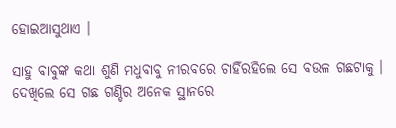ହୋଇଆସୁଥାଏ ।

ସାହୁ ବାବୁଙ୍କ କଥା ଶୁଣି ମଧୁବାବୁ ନୀରବରେ ଚାହିଁରହିଲେ ସେ ବଉଳ ଗଛଟାକୁ । ଦେଖିଲେ ସେ ଗଛ ଗଣ୍ଡିର ଅନେକ ସ୍ଥାନରେ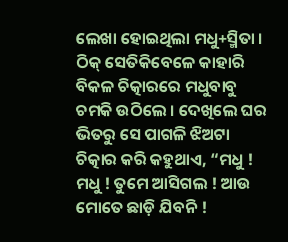ଲେଖା ହୋଇଥିଲା ମଧୁ+ସ୍ମିତା । ଠିକ୍ ସେତିକିବେଳେ କାହାରି ବିକଳ ଚିତ୍କାରରେ ମଧୁବାବୁ ଚମକି ଉଠିଲେ । ଦେଖିଲେ ଘର ଭିତରୁ ସେ ପାଗଳି ଝିଅଟା ଚିତ୍କାର କରି କହୁଥାଏ, “ମଧୁ ! ମଧୁ ! ତୁମେ ଆସିଗଲ ! ଆଉ ମୋତେ ଛାଡ଼ି ଯିବନି !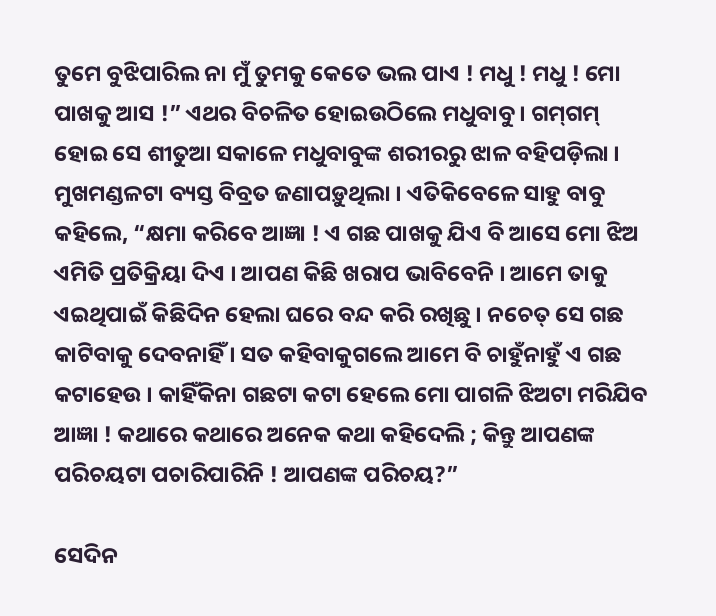ତୁମେ ବୁଝିପାରିଲ ନା ମୁଁ ତୁମକୁ କେତେ ଭଲ ପାଏ ! ମଧୁ ! ମଧୁ ! ମୋ ପାଖକୁ ଆସ !” ଏଥର ବିଚଳିତ ହୋଇଉଠିଲେ ମଧୁବାବୁ । ଗମ୍‌ଗମ୍ ହୋଇ ସେ ଶୀତୁଆ ସକାଳେ ମଧୁବାବୁଙ୍କ ଶରୀରରୁ ଝାଳ ବହିପଡ଼ିଲା । ମୁଖମଣ୍ଡଳଟା ବ୍ୟସ୍ତ ବିବ୍ରତ ଜଣାପଡ଼ୁଥିଲା । ଏତିକିବେଳେ ସାହୁ ବାବୁ କହିଲେ, “କ୍ଷମା କରିବେ ଆଜ୍ଞା ! ଏ ଗଛ ପାଖକୁ ଯିଏ ବି ଆସେ ମୋ ଝିଅ ଏମିତି ପ୍ରତିକ୍ରିୟା ଦିଏ । ଆପଣ କିଛି ଖରାପ ଭାବିବେନି । ଆମେ ତାକୁ ଏଇଥିପାଇଁ କିଛିଦିନ ହେଲା ଘରେ ବନ୍ଦ କରି ରଖିଛୁ । ନଚେତ୍ ସେ ଗଛ କାଟିବାକୁ ଦେବନାହିଁ । ସତ କହିବାକୁଗଲେ ଆମେ ବି ଚାହୁଁନାହୁଁ ଏ ଗଛ କଟାହେଉ । କାହିଁକିନା ଗଛଟା କଟା ହେଲେ ମୋ ପାଗଳି ଝିଅଟା ମରିଯିବ ଆଜ୍ଞା ! କଥାରେ କଥାରେ ଅନେକ କଥା କହିଦେଲି ; କିନ୍ତୁ ଆପଣଙ୍କ ପରିଚୟଟା ପଚାରିପାରିନି ! ଆପଣଙ୍କ ପରିଚୟ?”

ସେଦିନ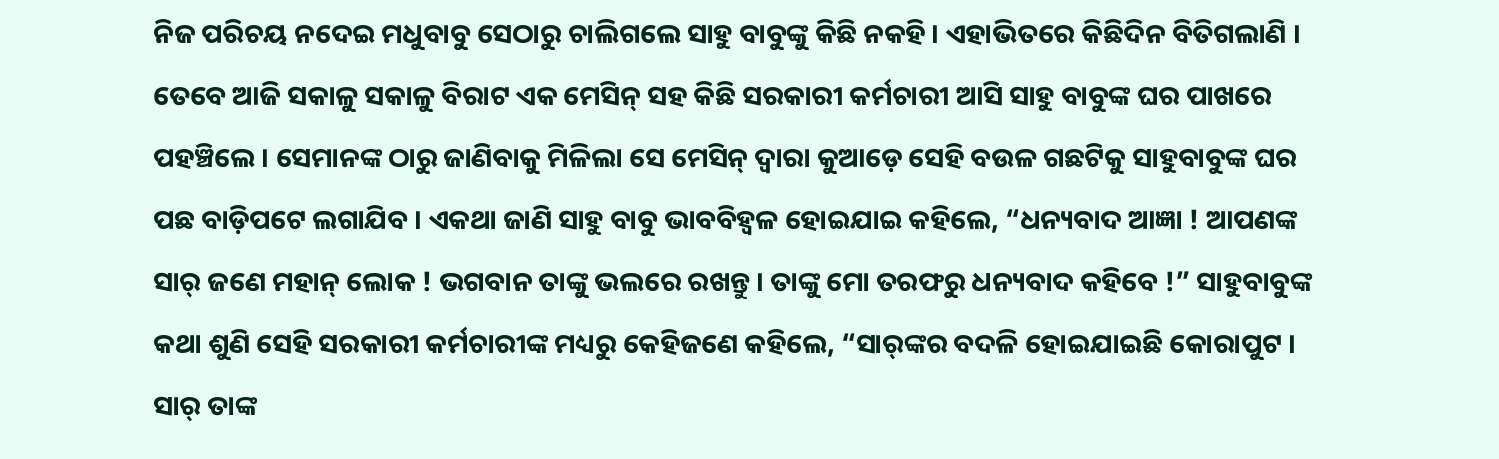ନିଜ ପରିଚୟ ନଦେଇ ମଧୁବାବୁ ସେଠାରୁ ଚାଲିଗଲେ ସାହୁ ବାବୁଙ୍କୁ କିଛି ନକହି । ଏହାଭିତରେ କିଛିଦିନ ବିତିଗଲାଣି । ତେବେ ଆଜି ସକାଳୁ ସକାଳୁ ବିରାଟ ଏକ ମେସିନ୍ ସହ କିଛି ସରକାରୀ କର୍ମଚାରୀ ଆସି ସାହୁ ବାବୁଙ୍କ ଘର ପାଖରେ ପହଞ୍ଚିଲେ । ସେମାନଙ୍କ ଠାରୁ ଜାଣିବାକୁ ମିଳିଲା ସେ ମେସିନ୍ ଦ୍ୱାରା କୁଆଡ଼େ ସେହି ବଉଳ ଗଛଟିକୁ ସାହୁବାବୁଙ୍କ ଘର ପଛ ବାଡ଼ିପଟେ ଲଗାଯିବ । ଏକଥା ଜାଣି ସାହୁ ବାବୁ ଭାବବିହ୍ୱଳ ହୋଇଯାଇ କହିଲେ, “ଧନ୍ୟବାଦ ଆଜ୍ଞା ! ଆପଣଙ୍କ ସାର୍ ଜଣେ ମହାନ୍ ଲୋକ ! ଭଗବାନ ତାଙ୍କୁ ଭଲରେ ରଖନ୍ତୁ । ତାଙ୍କୁ ମୋ ତରଫରୁ ଧନ୍ୟବାଦ କହିବେ !” ସାହୁବାବୁଙ୍କ କଥା ଶୁଣି ସେହି ସରକାରୀ କର୍ମଚାରୀଙ୍କ ମଧ୍ୟରୁ କେହିଜଣେ କହିଲେ, “ସାର୍‌ଙ୍କର ବଦଳି ହୋଇଯାଇଛି କୋରାପୁଟ । ସାର୍ ତାଙ୍କ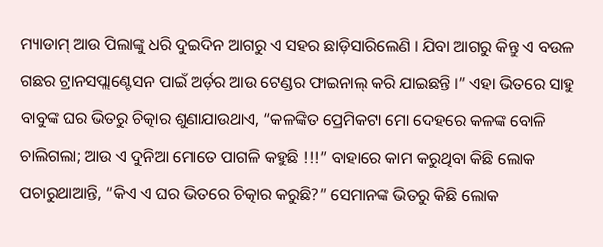ମ୍ୟାଡାମ୍ ଆଉ ପିଲାଙ୍କୁ ଧରି ଦୁଇଦିନ ଆଗରୁ ଏ ସହର ଛାଡ଼ିସାରିଲେଣି । ଯିବା ଆଗରୁ କିନ୍ତୁ ଏ ବଉଳ ଗଛର ଟ୍ରାନସପ୍ଲାଣ୍ଟେସନ ପାଇଁ ଅର୍ଡ଼ର ଆଉ ଟେଣ୍ଡର ଫାଇନାଲ୍ କରି ଯାଇଛନ୍ତି ।” ଏହା ଭିତରେ ସାହୁ ବାବୁଙ୍କ ଘର ଭିତରୁ ଚିତ୍କାର ଶୁଣାଯାଉଥାଏ, “କଳଙ୍କିତ ପ୍ରେମିକଟା ମୋ ଦେହରେ କଳଙ୍କ ବୋଳି ଚାଲିଗଲା; ଆଉ ଏ ଦୁନିଆ ମୋତେ ପାଗଳି କହୁଛି !!!” ବାହାରେ କାମ କରୁଥିବା କିଛି ଲୋକ ପଚାରୁଥାଆନ୍ତି, “କିଏ ଏ ଘର ଭିତରେ ଚିତ୍କାର କରୁଛି?” ସେମାନଙ୍କ ଭିତରୁ କିଛି ଲୋକ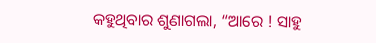କହୁଥିବାର ଶୁଣାଗଲା, “ଆରେ ! ସାହୁ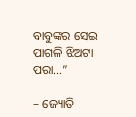ବାବୁଙ୍କର ସେଇ ପାଗଳି ଝିଅଟା ପରା…”

– ଜ୍ୟୋତି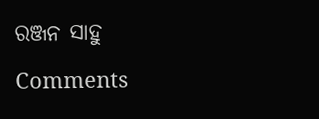ରଞ୍ଜନ ସାହୁ

Comments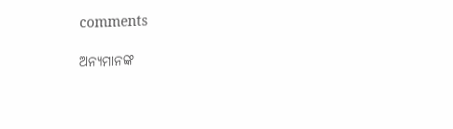comments

ଅନ୍ୟମାନଙ୍କ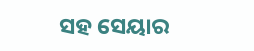ସହ ସେୟାର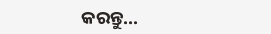କରନ୍ତୁ...